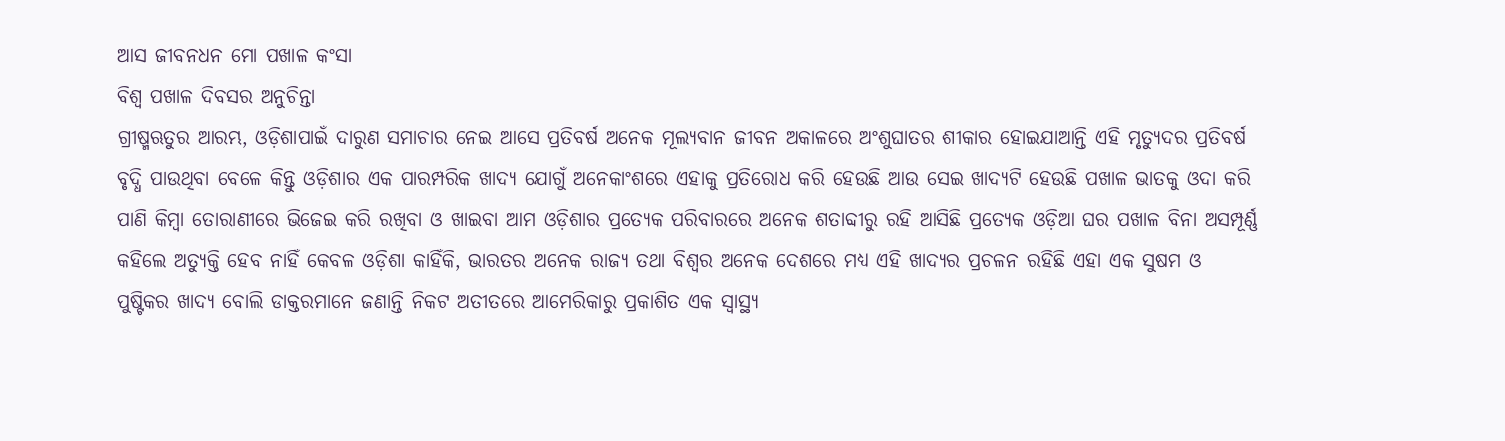ଆସ ଜୀବନଧନ ମୋ ପଖାଳ କଂସା
ବିଶ୍ବ ପଖାଳ ଦିବସର ଅନୁଚିନ୍ତା
ଗ୍ରୀଷ୍ମଋତୁର ଆରମ୍ଭ, ଓଡ଼ିଶାପାଇଁ ଦାରୁଣ ସମାଚାର ନେଇ ଆସେ ପ୍ରତିବର୍ଷ ଅନେକ ମୂଲ୍ୟବାନ ଜୀବନ ଅକାଳରେ ଅଂଶୁଘାତର ଶୀକାର ହୋଇଯାଆନ୍ତି ଏହି ମୃତ୍ୟୁଦର ପ୍ରତିବର୍ଷ ବୃଦ୍ଧି ପାଉଥିବା ବେଳେ କିନ୍ତୁ ଓଡ଼ିଶାର ଏକ ପାରମ୍ପରିକ ଖାଦ୍ୟ ଯୋଗୁଁ ଅନେକାଂଶରେ ଏହାକୁ ପ୍ରତିରୋଧ କରି ହେଉଛି ଆଉ ସେଇ ଖାଦ୍ୟଟି ହେଉଛି ପଖାଳ ଭାତକୁ ଓଦା କରି ପାଣି କିମ୍ବା ତୋରାଣୀରେ ଭିଜେଇ କରି ରଖିବା ଓ ଖାଇବା ଆମ ଓଡ଼ିଶାର ପ୍ରତ୍ୟେକ ପରିବାରରେ ଅନେକ ଶତାବ୍ଦୀରୁ ରହି ଆସିଛି ପ୍ରତ୍ୟେକ ଓଡ଼ିଆ ଘର ପଖାଳ ବିନା ଅସମ୍ପୂର୍ଣ୍ଣ କହିଲେ ଅତ୍ୟୁକ୍ତି ହେବ ନାହିଁ କେବଳ ଓଡ଼ିଶା କାହିଁକି, ଭାରତର ଅନେକ ରାଜ୍ୟ ତଥା ବିଶ୍ବର ଅନେକ ଦେଶରେ ମଧ୍ୟ ଏହି ଖାଦ୍ୟର ପ୍ରଚଳନ ରହିଛି ଏହା ଏକ ସୁଷମ ଓ ପୁଷ୍ଟିକର ଖାଦ୍ୟ ବୋଲି ଡାକ୍ତରମାନେ ଜଣାନ୍ତି ନିକଟ ଅତୀତରେ ଆମେରିକାରୁ ପ୍ରକାଶିତ ଏକ ସ୍ବାସ୍ଥ୍ୟ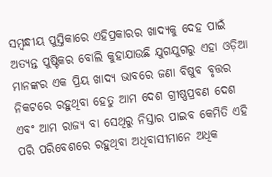ସମ୍ବନ୍ଧୀୟ ପୁସ୍ତିକାରେ ଏହିପ୍ରକାରର ଖାଦ୍ୟକୁ ଦେହ ପାଇଁ ଅତ୍ୟନ୍ତ ପୁଷ୍ଟିକର ବୋଲି କୁହାଯାଉଛି ଯୁଗଯୁଗରୁ ଏହା ଓଡ଼ିଆ ମାନଙ୍କର ଏକ ପ୍ରିୟ ଖାଦ୍ୟ ଭାବରେ ଜଣା ବିଷୁବ ବୃତ୍ତର ନିକଟରେ ରହୁଥିବା ହେତୁ ଆମ ଦେଶ ଗ୍ରୀଷ୍ଣପ୍ରବଣ ଦେଶ ଏବଂ ଆମ ରାଜ୍ୟ ବା ସେଥିରୁ ନିସ୍ତାର ପାଇବ କେମିତି ଏହି ପରି ପରିବେଶରେ ରହୁଥିବା ଅଧିବାସୀମାନେ ଅଧିକ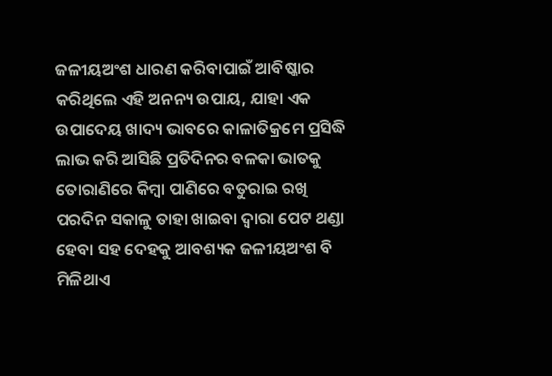ଜଳୀୟଅଂଶ ଧାରଣ କରିବାପାଇଁ ଆବିଷ୍କାର କରିଥିଲେ ଏହି ଅନନ୍ୟ ଉପାୟ, ଯାହା ଏକ ଉପାଦେୟ ଖାଦ୍ୟ ଭାବରେ କାଳାତିକ୍ରମେ ପ୍ରସିଦ୍ଧି ଲାଭ କରି ଆସିଛି ପ୍ରତିଦିନର ବଳକା ଭାତକୁ ତୋରାଣିରେ କିମ୍ବା ପାଣିରେ ବତୁରାଇ ରଖି ପରଦିନ ସକାଳୁ ତାହା ଖାଇବା ଦ୍ବାରା ପେଟ ଥଣ୍ଡା ହେବା ସହ ଦେହକୁ ଆବଶ୍ୟକ ଜଳୀୟଅଂଶ ବି ମିଳିଥାଏ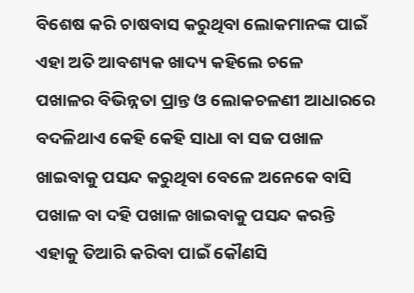ବିଶେଷ କରି ଚାଷବାସ କରୁଥିବା ଲୋକମାନଙ୍କ ପାଇଁ ଏହା ଅତି ଆବଶ୍ୟକ ଖାଦ୍ୟ କହିଲେ ଚଳେ
ପଖାଳର ବିଭିନ୍ନତା ପ୍ରାନ୍ତ ଓ ଲୋକଚଳଣୀ ଆଧାରରେ ବଦଳିଥାଏ କେହି କେହି ସାଧା ବା ସଜ ପଖାଳ ଖାଇବାକୁ ପସନ୍ଦ କରୁଥିବା ବେଳେ ଅନେକେ ବାସି ପଖାଳ ବା ଦହି ପଖାଳ ଖାଇବାକୁ ପସନ୍ଦ କରନ୍ତି ଏହାକୁ ତିଆରି କରିବା ପାଇଁ କୌଣସି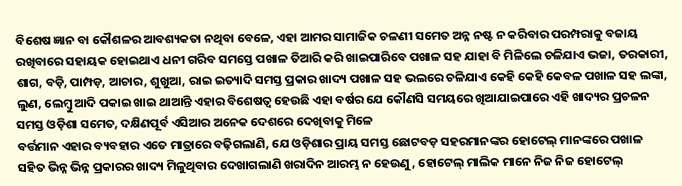ବିଶେଷ ଜ୍ଞାନ ବା କୌଶଳର ଆବଶ୍ୟକତା ନଥିବା ବେଳେ, ଏହା ଆମର ସାମାଜିକ ଚଳଣୀ ସମେତ ଅନ୍ନ ନଷ୍ଟ ନ କରିବାର ପରମ୍ପରାକୁ ବଜାୟ ରଖିବାରେ ସହାୟକ ହୋଇଥାଏ ଧନୀ ଗରିବ ସମସ୍ତେ ପଖାଳ ତିଆରି କରି ଖାଇପାରିବେ ପଖାଳ ସହ ଯାହା ବି ମିଳିଲେ ଚଳିଯାଏ ଭଜା, ତରକାରୀ, ଶାଗ, ବଡ଼ି, ପାମ୍ପଡ଼, ଆଚାର, ଶୁଖୁଆ, ରାଇ ଇତ୍ୟାଦି ସମସ୍ତ ପ୍ରକାର ଖାଦ୍ୟ ପଖାଳ ସହ ଭଲରେ ଚଳିଯାଏ କେହି କେହି କେବଳ ପଖାଳ ସହ ଲଙ୍କା, ଲୁଣ, ଲେମ୍ବୁ ଆଦି ପକାଇ ଖାଇ ଥାଆନ୍ତି ଏହାର ବିଶେଷତ୍ବ ହେଉଛି ଏହା ବର୍ଷର ଯେ କୌଣସି ସମୟରେ ଖିଆଯାଇପାରେ ଏହି ଖାଦ୍ୟର ପ୍ରଚଳନ ସମସ୍ତ ଓଡ଼ିଶା ସମେତ, ଦକ୍ଷିଣପୂର୍ବ ଏସିଆର ଅନେକ ଦେଶରେ ଦେଖିବାକୁ ମିଳେ
ବର୍ତ୍ତମାନ ଏହାର ବ୍ୟବହାର ଏତେ ମାତ୍ରାରେ ବଢ଼ିଗଲାଣି, ଯେ ଓଡ଼ିଶାର ପ୍ରାୟ ସମସ୍ତ ଛୋଟବଡ଼ ସହରମାନଙ୍କର ହୋଟେଲ୍ ମାନଙ୍କରେ ପଖାଳ ସହିତ ଭିନ୍ନ ଭିନ୍ନ ପ୍ରକାରର ଖାଦ୍ୟ ମିଳୁଥିବାର ଦେଖାଗଲାଣି ଖରାଦିନ ଆରମ୍ଭ ନ ହେଉଣୁ, ହୋଟେଲ୍ ମାଲିକ ମାନେ ନିଜ ନିଜ ହୋଟେଲ୍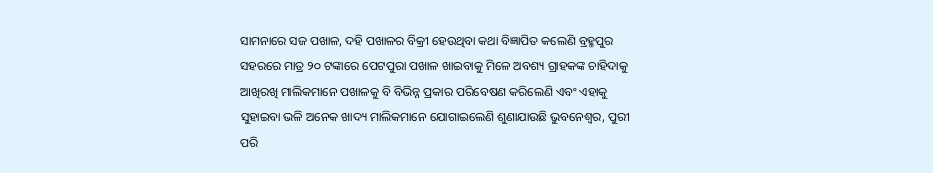ସାମନାରେ ସଜ ପଖାଳ, ଦହି ପଖାଳର ବିକ୍ରୀ ହେଉଥିବା କଥା ବିଜ୍ଞାପିତ କଲେଣି ବ୍ରହ୍ମପୁର ସହରରେ ମାତ୍ର ୨୦ ଟଙ୍କାରେ ପେଟପୁରା ପଖାଳ ଖାଇବାକୁ ମିଳେ ଅବଶ୍ୟ ଗ୍ରାହକଙ୍କ ଚାହିଦାକୁ ଆଖିରଖି ମାଲିକମାନେ ପଖାଳକୁ ବି ବିଭିନ୍ନ ପ୍ରକାର ପରିବେଷଣ କରିଲେଣି ଏବଂ ଏହାକୁ ସୁହାଇବା ଭଳି ଅନେକ ଖାଦ୍ୟ ମାଲିକମାନେ ଯୋଗାଇଲେଣି ଶୁଣାଯାଉଛି ଭୁବନେଶ୍ବର, ପୁରୀ ପରି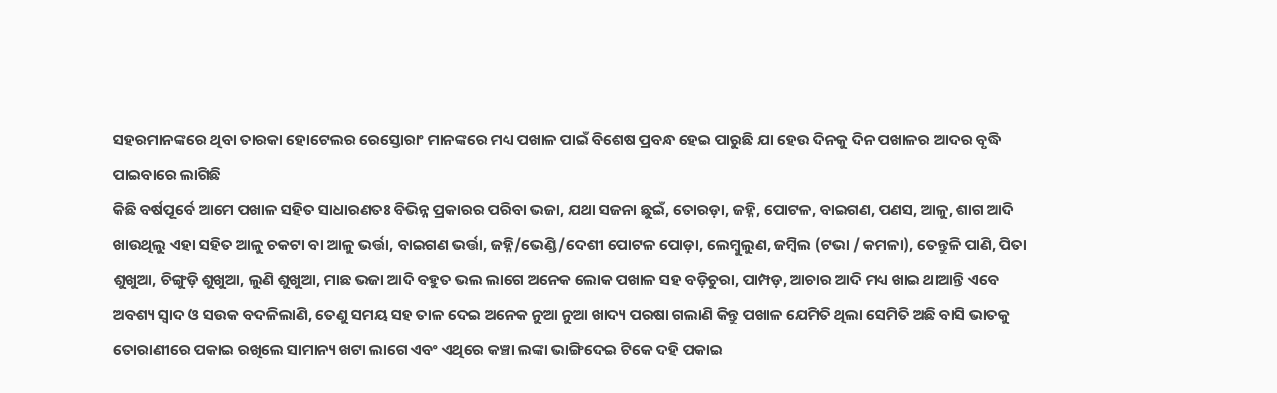ସହରମାନଙ୍କରେ ଥିବା ତାରକା ହୋଟେଲର ରେସ୍ତୋରାଂ ମାନଙ୍କରେ ମଧ୍ୟ ପଖାଳ ପାଇଁ ବିଶେଷ ପ୍ରବନ୍ଧ ହେଇ ପାରୁଛି ଯା ହେଉ ଦିନକୁ ଦିନ ପଖାଳର ଆଦର ବୃଦ୍ଧି ପାଇବାରେ ଲାଗିଛି
କିଛି ବର୍ଷପୂର୍ବେ ଆମେ ପଖାଳ ସହିତ ସାଧାରଣତଃ ବିଭିନ୍ନ ପ୍ରକାରର ପରିବା ଭଜା, ଯଥା ସଜନା ଛୁଇଁ, ତୋରଡ଼ା, ଜହ୍ନି, ପୋଟଳ, ବାଇଗଣ, ପଣସ, ଆଳୁ, ଶାଗ ଆଦି ଖାଉଥିଲୁ ଏହା ସହିତ ଆଳୁ ଚକଟା ବା ଆଳୁ ଭର୍ତ୍ତା, ବାଇଗଣ ଭର୍ତ୍ତା, ଜହ୍ନି/ଭେଣ୍ଡି/ଦେଶୀ ପୋଟଳ ପୋଡ଼ା, ଲେମ୍ବୁଲୁଣ, ଜମ୍ବିଲ (ଟଭା / କମଳା), ତେନ୍ତୁଳି ପାଣି, ପିତା ଶୁଖୁଆ, ଚିଙ୍ଗୁଡ଼ି ଶୁଖୁଆ, ଲୁଣି ଶୁଖୁଆ, ମାଛ ଭଜା ଆଦି ବହୁତ ଭଲ ଲାଗେ ଅନେକ ଲୋକ ପଖାଳ ସହ ବଡ଼ିଚୁରା, ପାମ୍ପଡ଼, ଆଚାର ଆଦି ମଧ୍ୟ ଖାଇ ଥାଆନ୍ତି ଏବେ ଅବଶ୍ୟ ସ୍ବାଦ ଓ ସଉକ ବଦଳିଲାଣି, ତେଣୁ ସମୟ ସହ ତାଳ ଦେଇ ଅନେକ ନୁଆ ନୁଆ ଖାଦ୍ୟ ପରଷା ଗଲାଣି କିନ୍ତୁ ପଖାଳ ଯେମିତି ଥିଲା ସେମିତି ଅଛି ବାସି ଭାତକୁ ତୋରାଣୀରେ ପକାଇ ରଖିଲେ ସାମାନ୍ୟ ଖଟା ଲାଗେ ଏବଂ ଏଥିରେ କଞ୍ଚା ଲଙ୍କା ଭାଙ୍ଗିଦେଇ ଟିକେ ଦହି ପକାଇ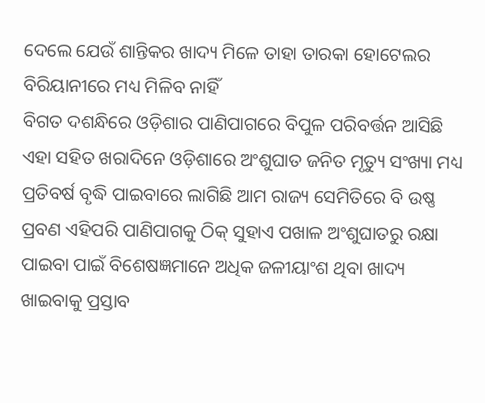ଦେଲେ ଯେଉଁ ଶାନ୍ତିକର ଖାଦ୍ୟ ମିଳେ ତାହା ତାରକା ହୋଟେଲର ବିରିୟାନୀରେ ମଧ୍ୟ ମିଳିବ ନାହିଁ
ବିଗତ ଦଶନ୍ଧିରେ ଓଡ଼ିଶାର ପାଣିପାଗରେ ବିପୁଳ ପରିବର୍ତ୍ତନ ଆସିଛି ଏହା ସହିତ ଖରାଦିନେ ଓଡ଼ିଶାରେ ଅଂଶୁଘାତ ଜନିତ ମୃତ୍ୟୁ ସଂଖ୍ୟା ମଧ୍ୟ ପ୍ରତିବର୍ଷ ବୃଦ୍ଧି ପାଇବାରେ ଲାଗିଛି ଆମ ରାଜ୍ୟ ସେମିତିରେ ବି ଉଷ୍ଣ ପ୍ରବଣ ଏହିପରି ପାଣିପାଗକୁ ଠିକ୍ ସୁହାଏ ପଖାଳ ଅଂଶୁଘାତରୁ ରକ୍ଷା ପାଇବା ପାଇଁ ବିଶେଷଜ୍ଞମାନେ ଅଧିକ ଜଳୀୟାଂଶ ଥିବା ଖାଦ୍ୟ ଖାଇବାକୁ ପ୍ରସ୍ତାବ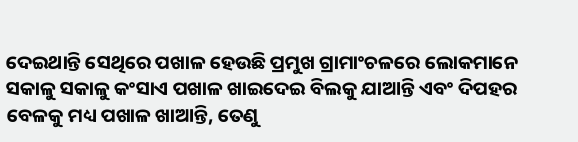ଦେଇଥାନ୍ତି ସେଥିରେ ପଖାଳ ହେଉଛି ପ୍ରମୁଖ ଗ୍ରାମାଂଚଳରେ ଲୋକମାନେ ସକାଳୁ ସକାଳୁ କଂସାଏ ପଖାଳ ଖାଇଦେଇ ବିଲକୁ ଯାଆନ୍ତି ଏବଂ ଦିପହର ବେଳକୁ ମଧ୍ୟ ପଖାଳ ଖାଆନ୍ତି, ତେଣୁ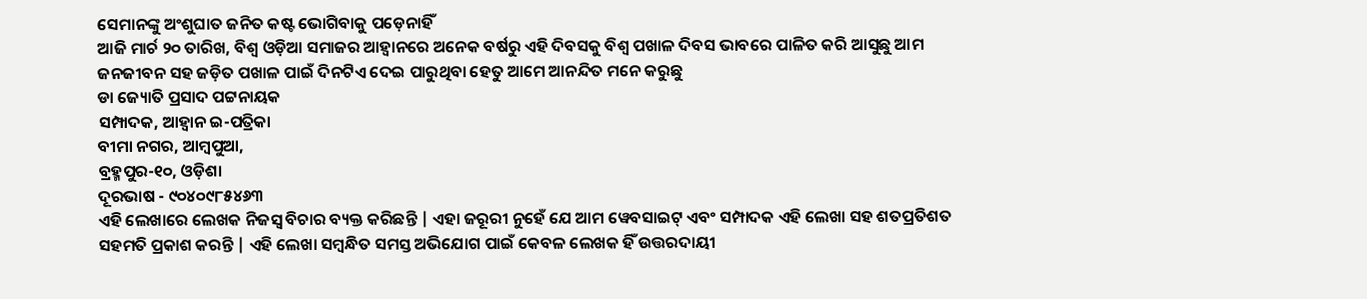ସେମାନଙ୍କୁ ଅଂଶୁଘାତ ଜନିତ କଷ୍ଟ ଭୋଗିବାକୁ ପଡ଼େନାହିଁ
ଆଜି ମାର୍ଚ ୨୦ ତାରିଖ, ବିଶ୍ବ ଓଡ଼ିଆ ସମାଜର ଆହ୍ବାନରେ ଅନେକ ବର୍ଷରୁ ଏହି ଦିବସକୁ ବିଶ୍ବ ପଖାଳ ଦିବସ ଭାବରେ ପାଳିତ କରି ଆସୁଛୁ ଆମ ଜନଜୀବନ ସହ ଜଡ଼ିତ ପଖାଳ ପାଇଁ ଦିନଟିଏ ଦେଇ ପାରୁଥିବା ହେତୁ ଆମେ ଆନନ୍ଦିତ ମନେ କରୁଛୁ
ଡା ଜ୍ୟୋତି ପ୍ରସାଦ ପଟ୍ଟନାୟକ
ସମ୍ପାଦକ, ଆହ୍ବାନ ଇ-ପତ୍ରିକା
ବୀମା ନଗର, ଆମ୍ବପୁଆ,
ବ୍ରହ୍ମପୁର-୧୦, ଓଡ଼ିଶା
ଦୂରଭାଷ - ୯୦୪୦୯୮୫୪୬୩
ଏହି ଲେଖାରେ ଲେଖକ ନିଜସ୍ବ ବିଚାର ବ୍ୟକ୍ତ କରିଛନ୍ତି | ଏହା ଜରୂରୀ ନୁହେଁ ଯେ ଆମ ୱେବସାଇଟ୍ ଏବଂ ସମ୍ପାଦକ ଏହି ଲେଖା ସହ ଶତପ୍ରତିଶତ ସହମତି ପ୍ରକାଶ କରନ୍ତି | ଏହି ଲେଖା ସମ୍ବନ୍ଧିତ ସମସ୍ତ ଅଭିଯୋଗ ପାଇଁ କେବଳ ଲେଖକ ହିଁ ଉତ୍ତରଦାୟୀ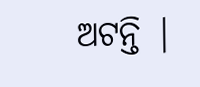ଅଟନ୍ତି |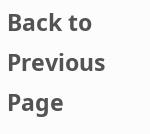Back to Previous Page